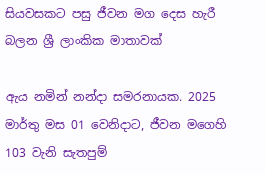සියවසකට පසු ජීවන මග දෙස හැරී බලන ශ්‍රී ලාංකික මාතාවක්

ඇය නමින් නන්දා සමරනායක. 2025 මාර්තු මස 01 වෙනිදාට, ජීවන මගෙහි 103 වැනි සැතපුම්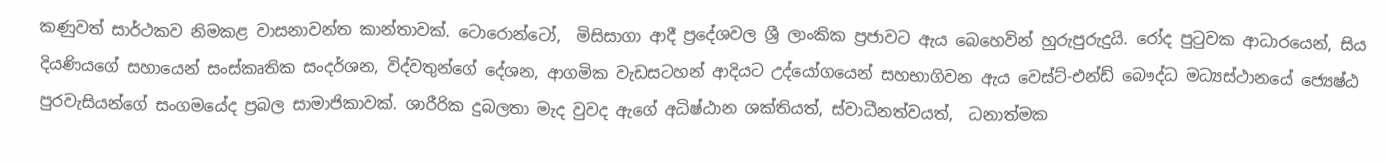කණුවත් සාර්ථකව නිමකළ වාසනාවන්ත කාන්තාවක්. ටොරොන්ටෝ,  මිසිසාගා ආදී ප්‍රදේශවල ශ්‍රී ලාංකික ප්‍රජාවට ඇය බෙහෙවින් හුරුපුරුදුයි. රෝද පුටුවක ආධාරයෙන්, සිය දියණියගේ සහායෙන් සංස්කෘතික සංදර්ශන, විද්වතුන්ගේ දේශන, ආගමික වැඩසටහන් ආදියට උද්යෝගයෙන් සහභාගිවන ඇය වෙස්ට්-එන්ඩ් බෞද්ධ මධ්‍යස්ථානයේ ජ්‍යෙෂ්ඨ පුරවැසියන්ගේ සංගමයේද ප්‍රබල සාමාජිකාවක්. ශාරීරික දුබලතා මැද වුවද ඇගේ අධිෂ්ඨාන ශක්තියත්, ස්වාධීනත්වයත්,  ධනාත්මක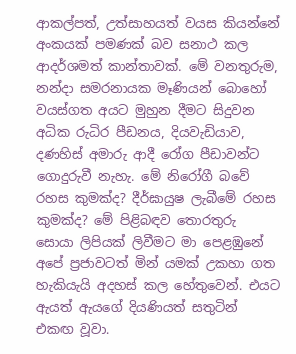ආකල්පත්, උත්සාහයත් වයස කියන්නේ අංකයක් පමණක් බව සනාථ කල ආදර්ශමත් කාන්තාවක්. මේ වනතුරුම, නන්දා සමරනායක මෑණියන් බොහෝ වයස්ගත අයට මුහුන දීමට සිදුවන අධික රුධිර පීඩනය, දියවැඩියාව, දණහිස් අමාරු ආදී රෝග පීඩාවන්ට ගොදුරුවී නැහැ. මේ නිරෝගී බවේ රහස කුමක්ද? දීර්ඝායුෂ ලැබීමේ රහස කුමක්ද? මේ පිළිබඳව තොරතුරු සොයා ලිපියක් ලිවීමට මා පෙළඹුනේ අපේ ප්‍රජාවටත් මින් යමක් උකහා ගත හැකියැයි අදහස් කල හේතුවෙන්. එයට ඇයත් ඇයගේ දියණියත් සතුටින්  එකඟ වූවා.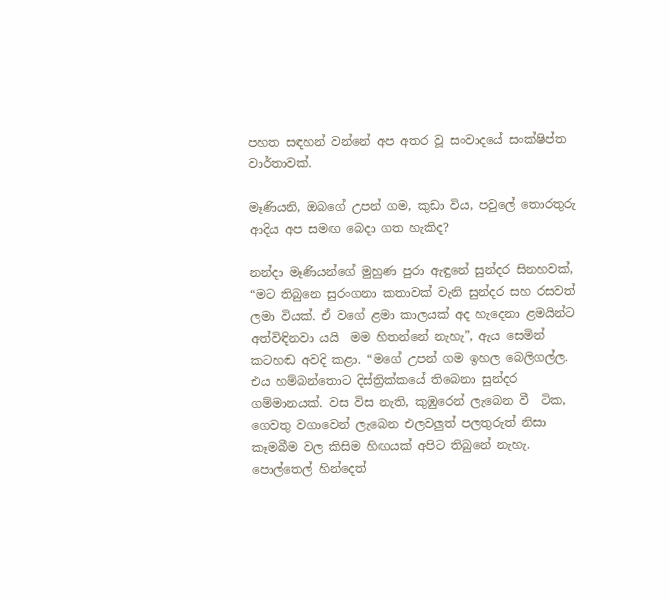පහත සඳහන් වන්නේ අප අතර වූ සංවාදයේ සංක්ෂිප්ත වාර්තාවක්.

මෑණියනි, ඔබගේ උපන් ගම, කුඩා විය, පවුලේ තොරතුරු ආදිය අප සමඟ බෙදා ගත හැකිද?

නන්දා මෑණියන්ගේ මුහුණ පුරා ඇඳුනේ සුන්දර සිනහවක්, “මට තිබුනෙ සුරංගනා කතාවක් වැනි සුන්දර සහ රසවත් ලමා වියක්. ඒ වගේ ළමා කාලයක් අද හැදෙනා ළමයින්ට අත්විඳිනවා යයි  මම හිතන්නේ නැහැ”, ඇය සෙමින් කටහඬ අවදි කළා. “මගේ උපන් ගම ඉහල බෙලිගල්ල. එය හම්බන්තොට දිස්ත්‍රික්කයේ තිබෙනා සුන්දර ගම්මානයක්. වස විස නැති, කුඹුරෙන් ලැබෙන වී  ටික, ගෙවතු වගාවෙන් ලැබෙන එලවලුත් පලතුරුත් නිසා කෑමබීම වල කිසිම හිඟයක් අපිට තිබුනේ නැහැ. පොල්තෙල් හින්දෙත්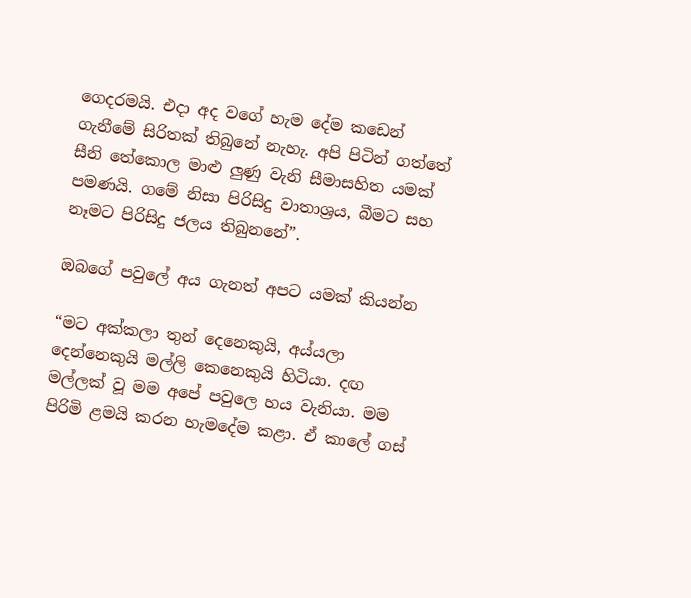ගෙදරමයි. එදා අද වගේ හැම දේම කඩෙන් ගැනීමේ සිරිතක් තිබුනේ නැහැ. අපි පිටින් ගත්තේ සීනි තේකොල මාළු ලුණු වැනි සීමාසහිත යමක් පමණයි. ගමේ නිසා පිරිසිදු වාතාශ්‍රය, බීමට සහ නෑමට පිරිසිදු ජලය තිබුනනේ”.

ඔබගේ පවුලේ අය ගැනත් අපට යමක් කියන්න

“මට අක්කලා තුන් දෙනෙකුයි, අය්යලා දෙන්නෙකුයි මල්ලි කෙනෙකුයි හිටියා. දඟ මල්ලක් වූ මම අපේ පවුලෙ හය වැනියා. මම පිරිමි ළමයි කරන හැමදේම කළා. ඒ කාලේ ගස්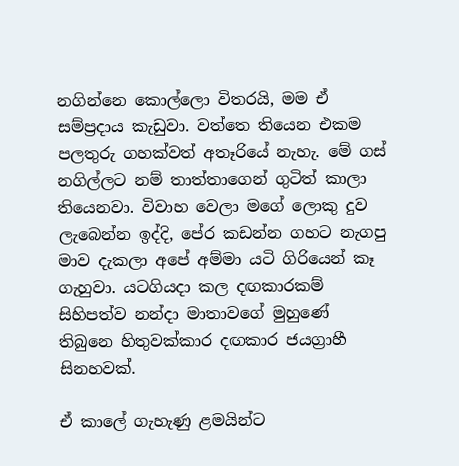නගින්නෙ කොල්ලො විතරයි, මම ඒ සම්ප්‍රදාය කැඩුවා. වත්තෙ තියෙන එකම පලතුරු ගහක්වත් අතෑරියේ නැහැ. මේ ගස් නගිල්ලට නම් තාත්තාගෙන් ගුටිත් කාලා තියෙනවා. විවාහ වෙලා මගේ ලොකු දුව ලැබෙන්න ඉද්දි, පේර කඩන්න ගහට නැගපු මාව දැකලා අපේ අම්මා යටි ගිරියෙන් කෑ ගැහුවා. යටගියදා කල දඟකාරකම් සිහිපත්ව නන්දා මාතාවගේ මුහුණේ තිබුනෙ හිතුවක්කාර දඟකාර ජයග්‍රාහී සිනහවක්.

ඒ කාලේ ගැහැණු ළමයින්ට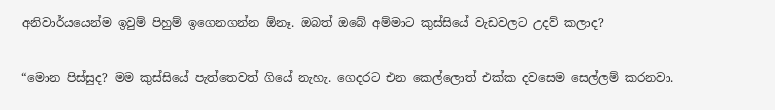අනිවාර්යයෙන්ම ඉවුම් පිහුම් ඉගෙනගන්න ඕනෑ. ඔබත් ඔබේ අම්මාට කුස්සියේ වැඩවලට උදව් කලාද?

“මොන පිස්සුද? මම කුස්සියේ පැත්තෙවත් ගියේ නැහැ. ගෙදරට එන කෙල්ලොත් එක්ක දවසෙම සෙල්ලම් කරනවා.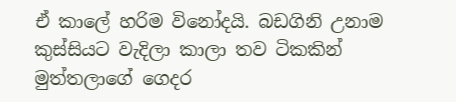ඒ කාලේ හරිම විනෝදයි. බඩගිනි උනාම කුස්සියට වැදිලා කාලා තව ටිකකින් මුත්තලාගේ ගෙදර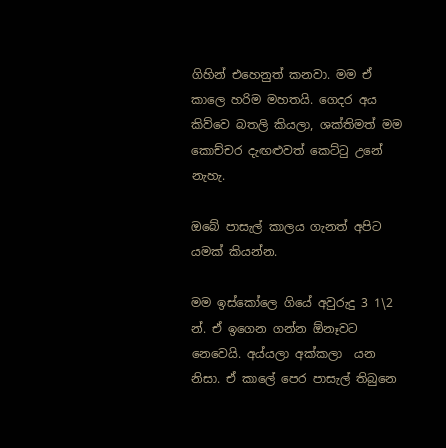ගිහින් එහෙනුත් කනවා. මම ඒ කාලෙ හරිම මහතයි. ගෙදර අය කිව්වෙ බතලි කියලා, ශක්තිමත් මම කොච්චර දැඟළුවත් කෙට්ටු උනේ නැහැ.

ඔබේ පාසැල් කාලය ගැනත් අපිට යමක් කියන්න.

මම ඉස්කෝලෙ ගියේ අවුරුදු 3 1\2 න්. ඒ ඉගෙන ගන්න ඕනෑවට නෙවෙයි. අය්යලා අක්කලා  යන නිසා. ඒ කාලේ පෙර පාසැල් තිබුනෙ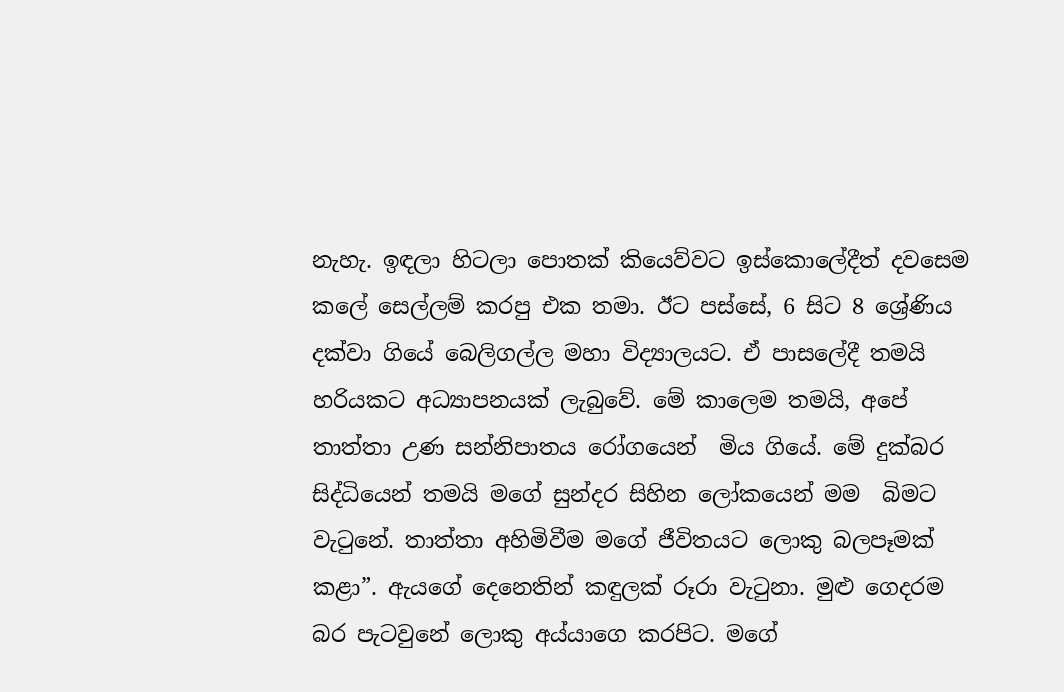නැහැ. ඉඳලා හිටලා පොතක් කියෙව්වට ඉස්කොලේදීත් දවසෙම කලේ සෙල්ලම් කරපු එක තමා. ඊට පස්සේ, 6 සිට 8 ශ්‍රේණිය දක්වා ගියේ බෙලිගල්ල මහා විද්‍යාලයට. ඒ පාසලේදී තමයි හරියකට අධ්‍යාපනයක් ලැබුවේ. මේ කාලෙම තමයි, අපේ තාත්තා උණ සන්නිපාතය රෝගයෙන්  මිය ගියේ. මේ දුක්බර සිද්ධියෙන් තමයි මගේ සුන්දර සිහින ලෝකයෙන් මම  බිමට වැටුනේ. තාත්තා අහිමිවීම මගේ ජීවිතයට ලොකු බලපෑමක් කළා”. ඇයගේ දෙනෙතින් කඳුලක් රූරා වැටුනා. මුළු ගෙදරම බර පැටවුනේ ලොකු අය්යාගෙ කරපිට. මගේ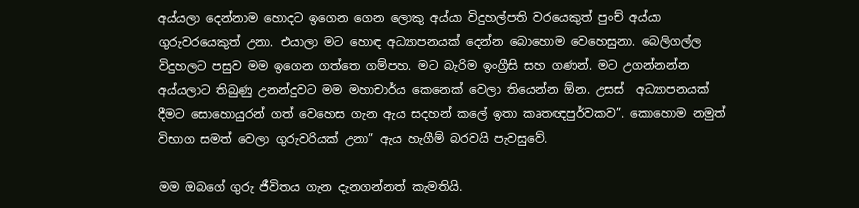අය්යලා දෙන්නාම හොදට ඉගෙන ගෙන ලොකු අය්යා විදුහල්පති වරයෙකුත් පුංච් අය්යා ගුරුවරයෙකුත් උනා. එයාලා මට හොඳ අධ්‍යාපනයක් දෙන්න බොහොම වෙහෙසුනා. බෙලිගල්ල විදුහලට පසුව මම ඉගෙන ගත්තෙ ගම්පහ. මට බැරිම ඉංග්‍රීසි සහ ගණන්. මට උගන්නන්න අය්යලාට තිබුණු උනන්දුවට මම මහාචාර්ය කෙනෙක් වෙලා තියෙන්න ඕන. උසස්  අධ්‍යාපනයක්  දීමට සොහොයුරන් ගත් වෙහෙස ගැන ඇය සදහන් කලේ ඉතා කෘතඥපුර්වකව”. කොහොම නමුත් විභාග සමත් වෙලා ගුරුවරියක් උනා” ඇය හැගීම් බරවයි පැවසුවේ.

මම ඔබගේ ගුරු ජීවිතය ගැන දැනගන්නත් කැමතියි.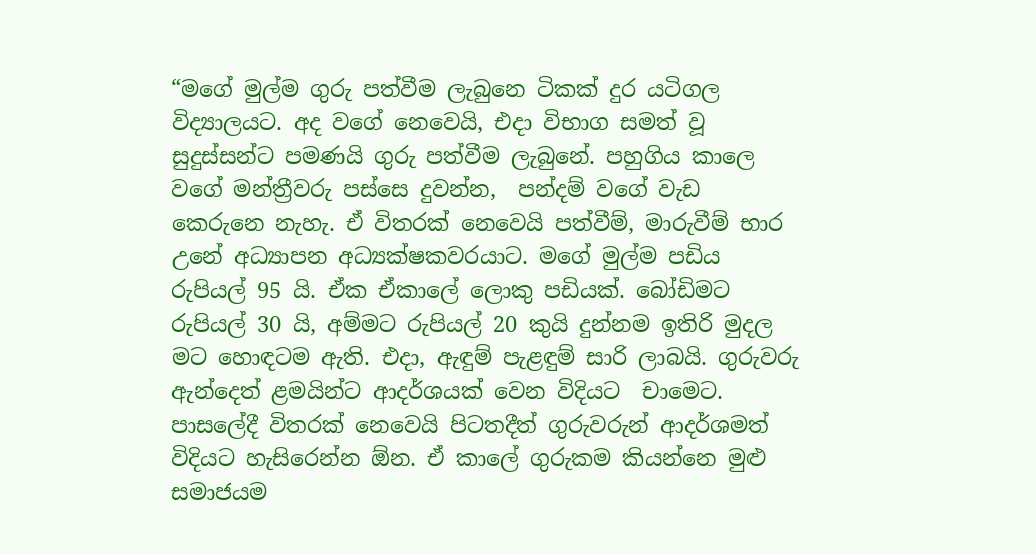“මගේ මුල්ම ගුරු පත්වීම ලැබුනෙ ටිකක් දුර යටිගල විද්‍යාලයට. අද වගේ නෙවෙයි, එදා විභාග සමත් වූ සුදුස්සන්ට පමණයි ගුරු පත්වීම ලැබුනේ. පහුගිය කාලෙ වගේ මන්ත්‍රීවරු පස්සෙ දුවන්න,  පන්දම් වගේ වැඩ කෙරුනෙ නැහැ. ඒ විතරක් නෙවෙයි පත්වීම්, මාරුවීම් භාර උනේ අධ්‍යාපන අධ්‍යක්ෂකවරයාට. මගේ මුල්ම පඩිය රුපියල් 95 යි. ඒක ඒකාලේ ලොකු පඩියක්. බෝඩිමට රුපියල් 30 යි, අම්මට රුපියල් 20 කුයි දුන්නම ඉතිරි මුදල මට හොඳටම ඇති. එදා, ඇඳුම් පැළඳුම් සාරි ලාබයි. ගුරුවරු ඇන්දෙත් ළමයින්ට ආදර්ශයක් වෙන විදියට  චාමෙට. පාසලේදී විතරක් නෙවෙයි පිටතදීත් ගුරුවරුන් ආදර්ශමත් විදියට හැසිරෙන්න ඕන. ඒ කාලේ ගුරුකම කියන්නෙ මුළු සමාජයම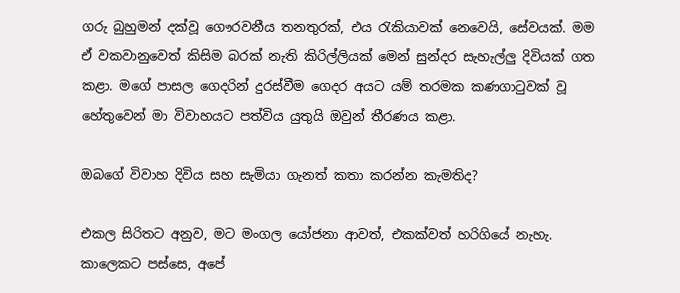ගරු බුහුමන් දක්වූ ගෞරවනීය තනතුරක්, එය රැකියාවක් නෙවෙයි, සේවයක්. මම ඒ වකවානුවෙත් කිසිම බරක් නැති කිරිල්ලියක් මෙන් සුන්දර සැහැල්ලු දිවියක් ගත කළා. මගේ පාසල ගෙදරින් දුරස්වීම ගෙදර අයට යම් තරමක කණගාටුවක් වූ හේතුවෙන් මා විවාහයට පත්විය යුතුයි ඔවුන් තීරණය කළා.

ඔබගේ විවාහ දිවිය සහ සැමියා ගැනත් කතා කරන්න කැමතිද?

එකල සිරිතට අනුව, මට මංගල යෝජනා ආවත්, එකක්වත් හරිගියේ නැහැ. කාලෙකට පස්සෙ, අපේ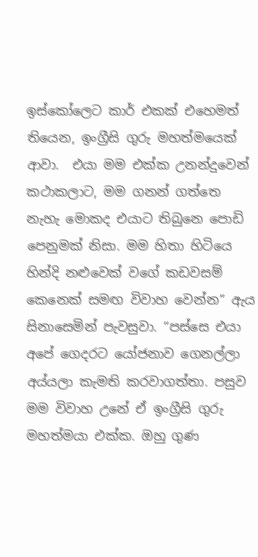ඉස්කෝලෙට කාර් එකක් එහෙමත් තියෙන, ඉංග්‍රීසි ගුරු මහත්මයෙක් ආවා.  එයා මම එක්ක උනන්දුවෙන් කථාකලාට, මම ගනන් ගත්තෙ නැහැ මොකද එයාට තිබුනෙ පොඩි පෙනුමක් නිසා. මම හිතා හිටියෙ හින්දි නළුවෙක් වගේ කඩවසම් කෙනෙක් සමඟ විවාහ වෙන්න” ඇය සිනාසෙමින් පැවසුවා. “පස්සෙ එයා අපේ ගෙදරට යෝජනාව ගෙනල්ලා අය්යලා කැමති කරවාගත්තා. පසුව මම විවාහ උනේ ඒ ඉංග්‍රීසි ගුරු මහත්මයා එක්ක. ඔහු ගුණ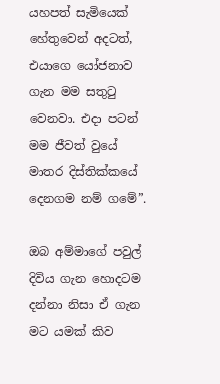යහපත් සැමියෙක් හේතුවෙන් අදටත්, එයාගෙ යෝජනාව ගැන මම සතුටු වෙනවා. එදා පටන් මම ජීවත් වුයේ මාතර දිස්තික්කයේ දෙනගම නම් ගමේ”.

ඔබ අම්මාගේ පවුල් දිවිය ගැන හොදටම දන්නා නිසා ඒ ගැන මට යමක් කිව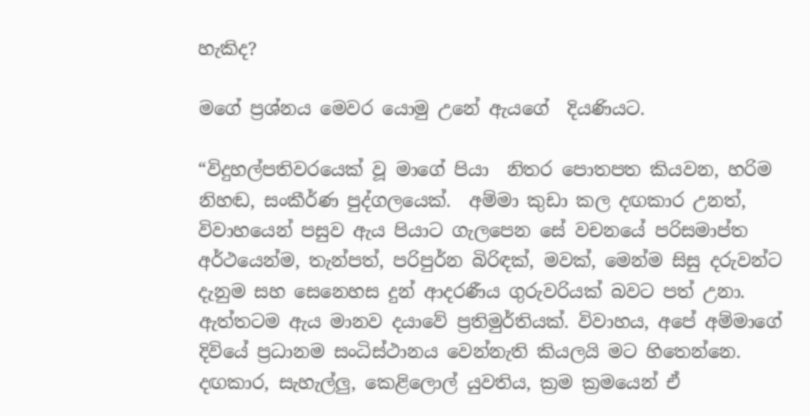හැකිද?

මගේ ප්‍රශ්නය මෙවර යොමු උනේ ඇයගේ  දියණියට.

“විදුහල්පතිවරයෙක් වූ මාගේ පියා  නිතර පොතපත කියවන, හරිම නිහඬ, සංකීර්ණ පුද්ගලයෙක්.  අම්මා කුඩා කල දඟකාර උනත්, විවාහයෙන් පසුව ඇය පියාට ගැලපෙන සේ වචනයේ පරිසමාප්ත අර්ථයෙන්ම, තැන්පත්, පරිපුර්න බිරිඳක්, මවක්, මෙන්ම සිසු දරුවන්ට දැනුම සහ සෙනෙහස දුන් ආදරණීය ගුරුවරියක් බවට පත් උනා. ඇත්තටම ඇය මානව දයාවේ ප්‍රතිමුර්තියක්. විවාහය, අපේ අම්මාගේ  දිවියේ ප්‍රධානම සංධිස්ථානය වෙන්නැති කියලයි මට හිතෙන්නෙ. දඟකාර, සැහැල්ලු, කෙළිලොල් යුවතිය, ක්‍රම ක්‍රමයෙන් ඒ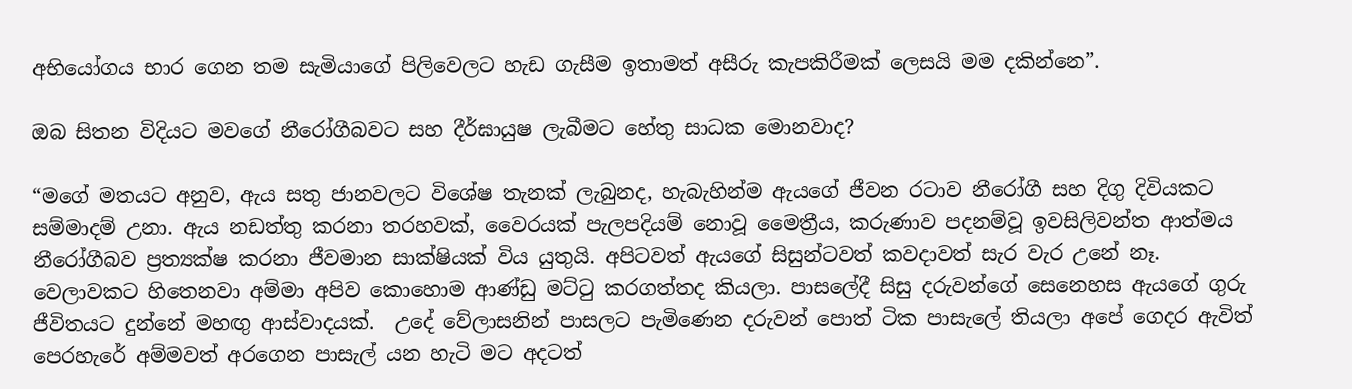අභියෝගය භාර ගෙන තම සැමියාගේ පිලිවෙලට හැඩ ගැසීම ඉතාමත් අසීරු කැපකිරීමක් ලෙසයි මම දකින්නෙ”.

ඔබ සිතන විදියට මවගේ නීරෝගීබවට සහ දීර්ඝායුෂ ලැබීමට හේතු සාධක මොනවාද?

“මගේ මතයට අනුව, ඇය සතු ජානවලට විශේෂ තැනක් ලැබුනද, හැබැහින්ම ඇයගේ ජීවන රටාව නීරෝගී සහ දිගු දිවියකට සම්මාදම් උනා. ඇය නඩත්තු කරනා තරහවක්, වෛරයක් පැලපදියම් නොවූ මෛත්‍රීය, කරුණාව පදනම්වූ ඉවසිලිවන්ත ආත්මය නීරෝගීබව ප්‍රත්‍යක්ෂ කරනා ජීවමාන සාක්ෂියක් විය යුතුයි. අපිටවත් ඇයගේ සිසුන්ටවත් කවදාවත් සැර වැර උනේ නෑ. වෙලාවකට හිතෙනවා අම්මා අපිව කොහොම ආණ්ඩු මට්ටු කරගත්තද කියලා. පාසලේදී සිසු දරුවන්ගේ සෙනෙහස ඇයගේ ගුරු ජීවිතයට දුන්නේ මහඟු ආස්වාදයක්.  උදේ වේලාසනින් පාසලට පැමිණෙන දරුවන් පොත් ටික පාසැලේ තියලා අපේ ගෙදර ඇවිත් පෙරහැරේ අම්මවත් අරගෙන පාසැල් යන හැටි මට අදටත්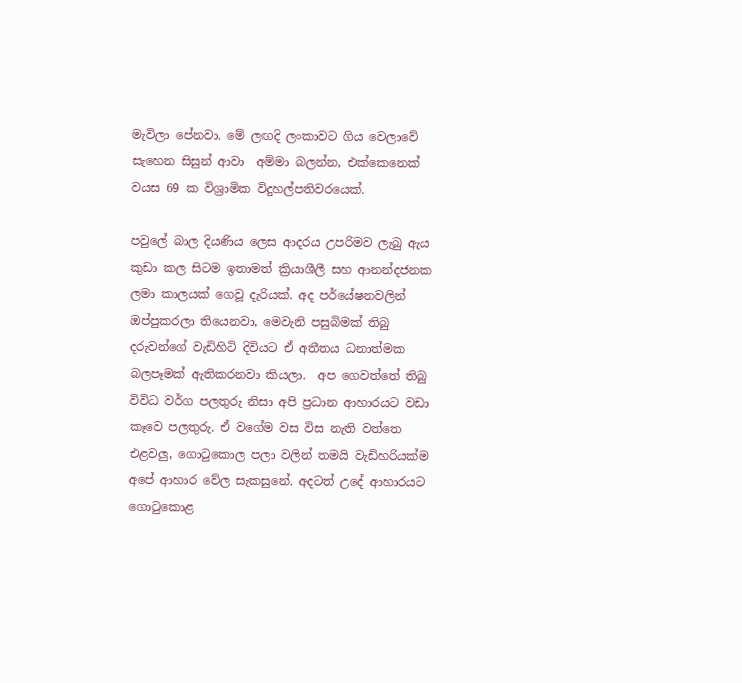මැවිලා පේනවා. මේ ලඟදි ලංකාවට ගිය වෙලාවේ සැහෙන සිසුන් ආවා  අම්මා බලන්න, එක්කෙනෙක් වයස 69 ක විශ්‍රාමික විදුහල්පතිවරයෙක්.

පවුලේ බාල දියණිය ලෙස ආදරය උපරිමව ලැබු ඇය කුඩා කල සිටම ඉතාමත් ක්‍රියාශීලී සහ ආනන්දජනක ලමා කාලයක් ගෙවූ දැරියක්. අද පර්යේෂනවලින් ඔප්පුකරලා තියෙනවා, මෙවැනි පසුබිමක් තිබු දරුවන්ගේ වැඩිහිටි දිවියට ඒ අතීතය ධනාත්මක බලපෑමක් ඇතිකරනවා කියලා.  අප ගෙවත්තේ තිබු විවිධ වර්ග පලතුරු නිසා අපි ප්‍රධාන ආහාරයට වඩා කෑවෙ පලතුරු. ඒ වගේම වස විස නැති වත්තෙ එළවලු, ගොටුකොල පලා වලින් තමයි වැඩිහරියක්ම අපේ ආහාර වේල සැකසුනේ. අදටත් උදේ ආහාරයට ගොටුකොළ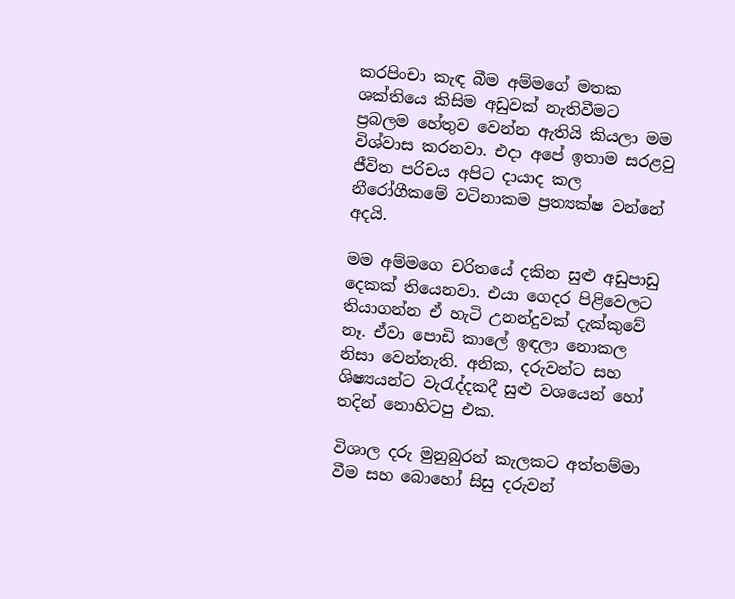කරපිංචා කැඳ බීම අම්මගේ මතක ශක්තියෙ කිසිම අඩුවක් නැතිවීමට ප්‍රබලම හේතුව වෙන්න ඇතියි කියලා මම විශ්වාස කරනවා. එදා අපේ ඉතාම සරළවු ජීවිත පරිචය අපිට දායාද කල නීරෝගීකමේ වටිනාකම ප්‍රත්‍යක්ෂ වන්නේ අදයි.

මම අම්මගෙ චරිතයේ දකින සුළු අඩුපාඩු දෙකක් තියෙනවා. එයා ගෙදර පිළිවෙලට තියාගන්න ඒ හැටි උනන්දුවක් දැක්කුවේ නෑ. ඒවා පොඩි කාලේ ඉඳලා නොකල නිසා වෙන්නැති. අනික, දරුවන්ට සහ ශිෂ්‍යයන්ට වැරැද්දකදී සුළු වශයෙන් හෝ තදින් නොහිටපු එක.

විශාල දරු මුනුබුරන් කැලකට අත්තම්මා වීම සහ බොහෝ සිසු දරුවන්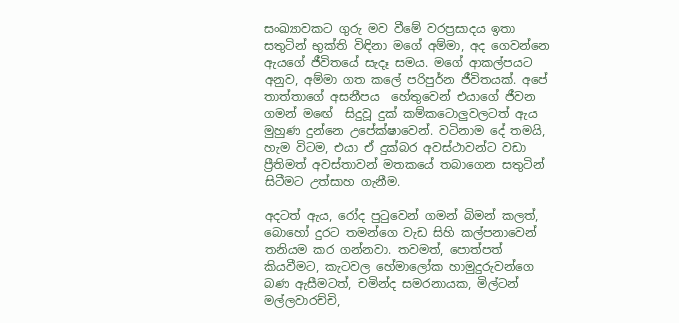සංඛ්‍යාවකට ගුරු මව වීමේ වරප්‍රසාදය ඉතා සතුටින් භුක්ති විඳිනා මගේ අම්මා, අද ගෙවන්නෙ ඇයගේ ජීවිතයේ සැදෑ සමය. මගේ ආකල්පයට අනුව, අම්මා ගත කලේ පරිපුර්න ජීවිතයක්. අපේ තාත්තාගේ අසනීපය  හේතුවෙන් එයාගේ ජීවන ගමන් මඟේ  සිදුවූ දුක් කම්කටොලුවලටත් ඇය මුහුණ දුන්නෙ උපේක්ෂාවෙන්. වටිනාම දේ තමයි, හැම විටම, එයා ඒ දුක්බර අවස්ථාවන්ට වඩා ප්‍රීතිමත් අවස්තාවන් මතකයේ තබාගෙන සතුටින් සිටීමට උත්සාහ ගැනීම.

අදටත් ඇය, රෝද පුටුවෙන් ගමන් බිමන් කලත්, බොහෝ දුරට තමන්ගෙ වැඩ සිහි කල්පනාවෙන් තනියම කර ගන්නවා. තවමත්, පොත්පත් කියවීමට, කැටවල හේමාලෝක හාමුදුරුවන්ගෙ බණ ඇසීමටත්, චමින්ද සමරනායක, මිල්ටන් මල්ලවාරච්චි,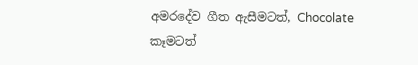අමරදේව ගීත ඇසීමටත්, Chocolate කෑමටත්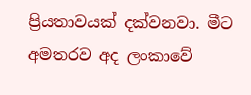ප්‍රියතාවයක් දක්වනවා. මීට අමතරව අද ලංකාවේ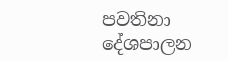පවතිනා දේශපාලන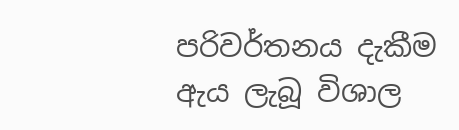පරිවර්තනය දැකීම  ඇය ලැබූ විශාල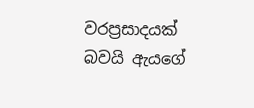වරප්‍රසාදයක් බවයි ඇයගේ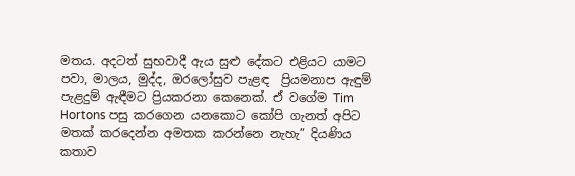මතය. අදටත් සුභවාදී ඇය සුළු දේකට එළියට යාමට පවා, මාලය, මුද්ද, ඔරලෝසුව පැළඳ  ප්‍රියමනාප ඇඳුම් පැළදුම් ඇඳීමට ප්‍රියකරනා කෙනෙක්. ඒ වගේම Tim Hortons පසු කරගෙන යනකොට කෝපි ගැනත් අපිට මතක් කරදෙන්න අමතක කරන්නෙ නැහැ” දියණිය කතාව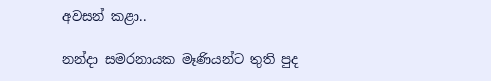අවසන් කළා..

නන්දා සමරනායක මෑණියන්ට තුති පුද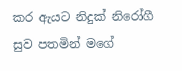කර ඇයට නිදුක් නිරෝගී සුව පතමින් මගේ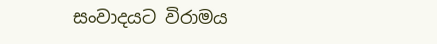සංවාදයට විරාමය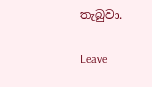තැබුවා.

Leave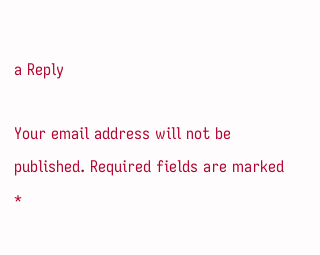a Reply

Your email address will not be published. Required fields are marked *